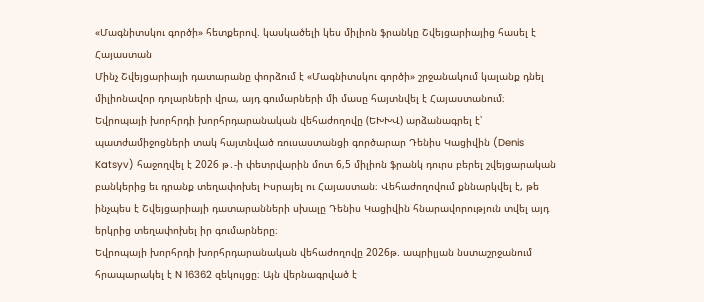«Մագնիտսկու գործի» հետքերով. կասկածելի կես միլիոն ֆրանկը Շվեյցարիայից հասել է Հայաստան
Մինչ Շվեյցարիայի դատարանը փորձում է «Մագնիտսկու գործի» շրջանակում կալանք դնել միլիոնավոր դոլարների վրա, այդ գումարների մի մասը հայտնվել է Հայաստանում։ Եվրոպայի խորհրդի խորհրդարանական վեհաժողովը (ԵԽԽՎ) արձանագրել է՝ պատժամիջոցների տակ հայտնված ռուսաստանցի գործարար Դենիս Կացիվին (Denis Katsyv) հաջողվել է 2026 թ․-ի փետրվարին մոտ 6,5 միլիոն ֆրանկ դուրս բերել շվեյցարական բանկերից եւ դրանք տեղափոխել Իսրայել ու Հայաստան։ Վեհաժողովում քննարկվել է, թե ինչպես է Շվեյցարիայի դատարանների սխալը Դենիս Կացիվին հնարավորություն տվել այդ երկրից տեղափոխել իր գումարները։
Եվրոպայի խորհրդի խորհրդարանական վեհաժողովը 2026թ. ապրիլյան նստաշրջանում հրապարակել է N 16362 զեկույցը։ Այն վերնագրված է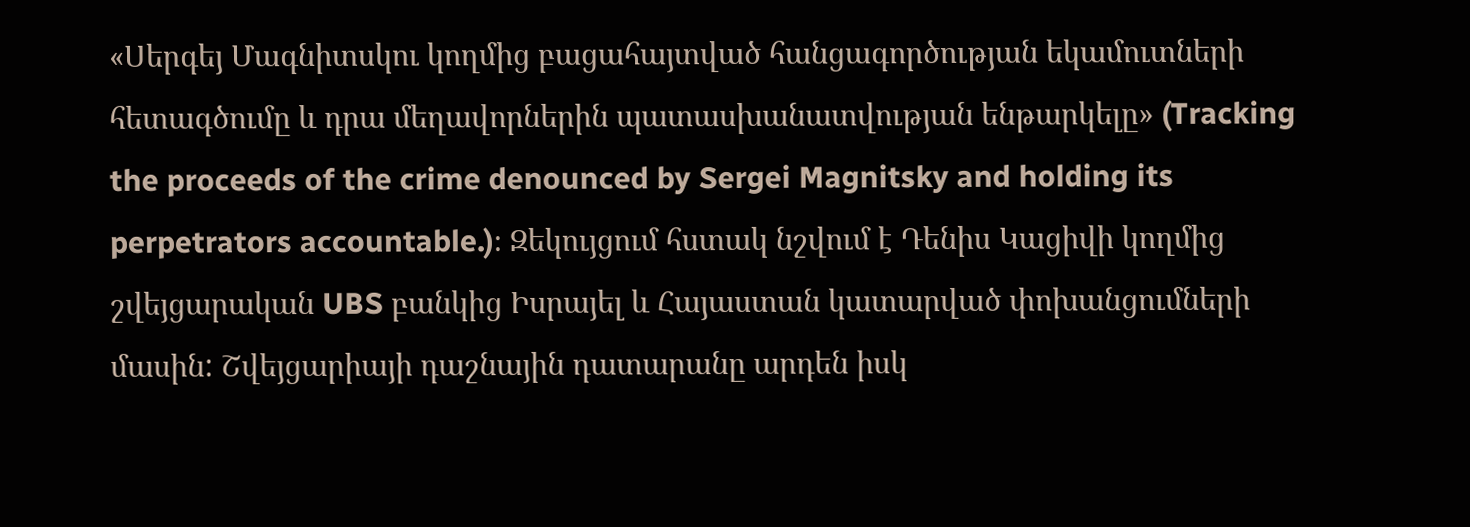«Սերգեյ Մագնիտսկու կողմից բացահայտված հանցագործության եկամուտների հետագծումը և դրա մեղավորներին պատասխանատվության ենթարկելը» (Tracking the proceeds of the crime denounced by Sergei Magnitsky and holding its perpetrators accountable.)։ Զեկույցում հստակ նշվում է Դենիս Կացիվի կողմից շվեյցարական UBS բանկից Իսրայել և Հայաստան կատարված փոխանցումների մասին: Շվեյցարիայի դաշնային դատարանը արդեն իսկ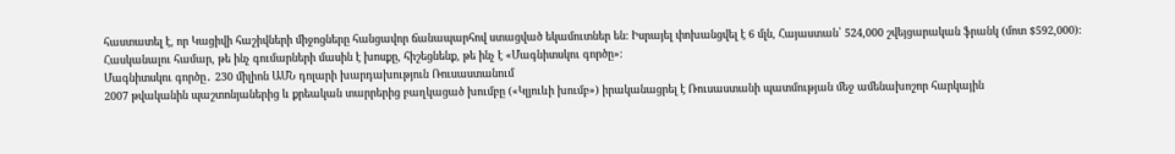հաստատել է, որ Կացիվի հաշիվների միջոցները հանցավոր ճանապարհով ստացված եկամուտներ են: Իսրայել փոխանցվել է 6 մլն, Հայաստան՝ 524,000 շվեյցարական ֆրանկ (մոտ $592,000):
Հասկանալու համար, թե ինչ գումարների մասին է խոսքը, հիշեցնենք, թե ինչ է «Մագնիտսկու գործը»։
Մագնիտսկու գործը․ 230 միլիոն ԱՄՆ դոլարի խարդախություն Ռուսաստանում
2007 թվականին պաշտոնյաներից և քրեական տարրերից բաղկացած խումբը («Կլյուևի խումբ») իրականացրել է Ռուսաստանի պատմության մեջ ամենախոշոր հարկային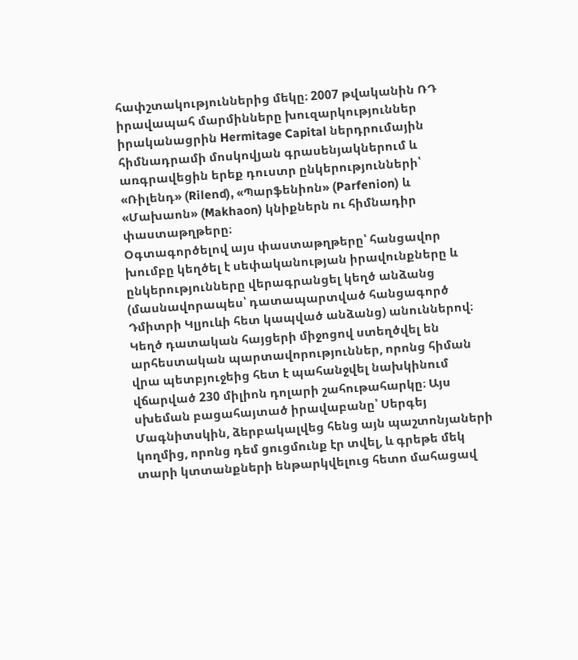հափշտակություններից մեկը։ 2007 թվականին ՌԴ իրավապահ մարմինները խուզարկություններ իրականացրին Hermitage Capital ներդրումային հիմնադրամի մոսկովյան գրասենյակներում և առգրավեցին երեք դուստր ընկերությունների՝ «Ռիլենդ» (Rilend), «Պարֆենիոն» (Parfenion) և «Մախաոն» (Makhaon) կնիքներն ու հիմնադիր փաստաթղթերը։
Օգտագործելով այս փաստաթղթերը՝ հանցավոր խումբը կեղծել է սեփականության իրավունքները և ընկերությունները վերագրանցել կեղծ անձանց (մասնավորապես՝ դատապարտված հանցագործ Դմիտրի Կլյուևի հետ կապված անձանց) անուններով։
Կեղծ դատական հայցերի միջոցով ստեղծվել են արհեստական պարտավորություններ, որոնց հիման վրա պետբյուջեից հետ է պահանջվել նախկինում վճարված 230 միլիոն դոլարի շահութահարկը։ Այս սխեման բացահայտած իրավաբանը՝ Սերգեյ Մագնիտսկին, ձերբակալվեց հենց այն պաշտոնյաների կողմից, որոնց դեմ ցուցմունք էր տվել, և գրեթե մեկ տարի կտտանքների ենթարկվելուց հետո մահացավ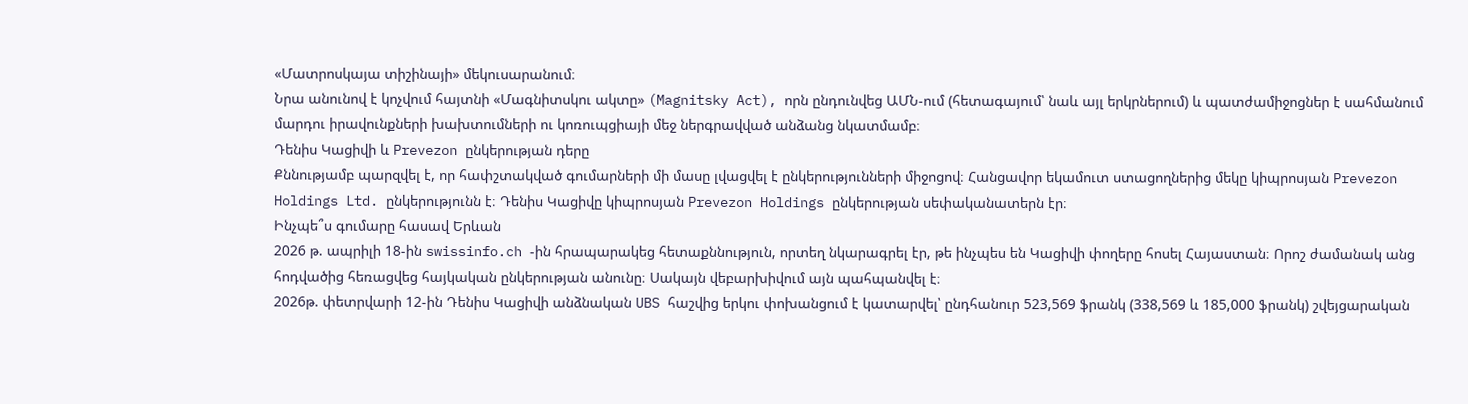«Մատրոսկայա տիշինայի» մեկուսարանում։
Նրա անունով է կոչվում հայտնի «Մագնիտսկու ակտը» (Magnitsky Act), որն ընդունվեց ԱՄՆ-ում (հետագայում՝ նաև այլ երկրներում) և պատժամիջոցներ է սահմանում մարդու իրավունքների խախտումների ու կոռուպցիայի մեջ ներգրավված անձանց նկատմամբ։
Դենիս Կացիվի և Prevezon ընկերության դերը
Քննությամբ պարզվել է, որ հափշտակված գումարների մի մասը լվացվել է ընկերությունների միջոցով։ Հանցավոր եկամուտ ստացողներից մեկը կիպրոսյան Prevezon Holdings Ltd. ընկերությունն է։ Դենիս Կացիվը կիպրոսյան Prevezon Holdings ընկերության սեփականատերն էր։
Ինչպե՞ս գումարը հասավ Երևան
2026 թ. ապրիլի 18-ին swissinfo.ch -ին հրապարակեց հետաքննություն, որտեղ նկարագրել էր, թե ինչպես են Կացիվի փողերը հոսել Հայաստան։ Որոշ ժամանակ անց հոդվածից հեռացվեց հայկական ընկերության անունը։ Սակայն վեբարխիվում այն պահպանվել է։
2026թ. փետրվարի 12-ին Դենիս Կացիվի անձնական UBS հաշվից երկու փոխանցում է կատարվել՝ ընդհանուր 523,569 ֆրանկ (338,569 և 185,000 ֆրանկ) շվեյցարական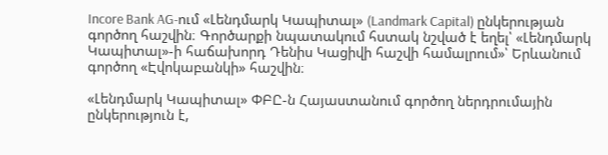Incore Bank AG-ում «Լենդմարկ Կապիտալ» (Landmark Capital) ընկերության գործող հաշվին։ Գործարքի նպատակում հստակ նշված է եղել՝ «Լենդմարկ Կապիտալ»-ի հաճախորդ Դենիս Կացիվի հաշվի համալրում»՝ Երևանում գործող «Էվոկաբանկի» հաշվին։

«Լենդմարկ Կապիտալ» ՓԲԸ-ն Հայաստանում գործող ներդրումային ընկերություն է,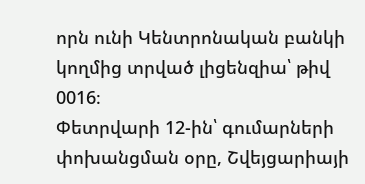որն ունի Կենտրոնական բանկի կողմից տրված լիցենզիա՝ թիվ 0016։
Փետրվարի 12-ին՝ գումարների փոխանցման օրը, Շվեյցարիայի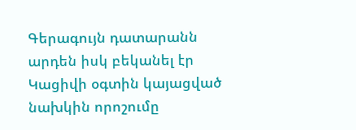Գերագույն դատարանն արդեն իսկ բեկանել էր Կացիվի օգտին կայացված նախկին որոշումը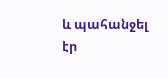և պահանջել էր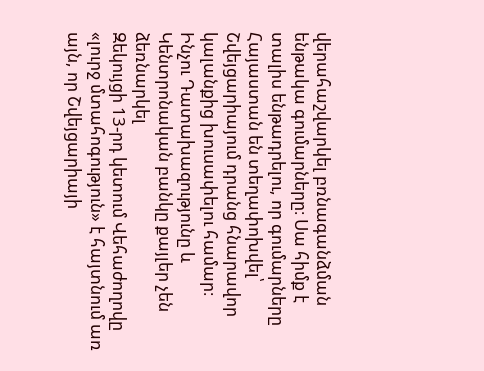վերահաշվարկել բռնագանձման ենթակա գումարները։ Սա հիմք է տալիս ենթադրելու, որ գումարները Հայաստան են տեղափոխվել՝ Շվեյցարիայում դրանց հնարավոր կալանքից խուսափելու համար։
Ինչու Դատախազությունը և Կենտրոնական բանկը քայլեր չեն ձեռնարկել
Զեկույցի 13-րդ կետում Վեհաժողովը «լուրջ մտահոգություն» է հայտնում առ այն, որ Շվեյցարիայի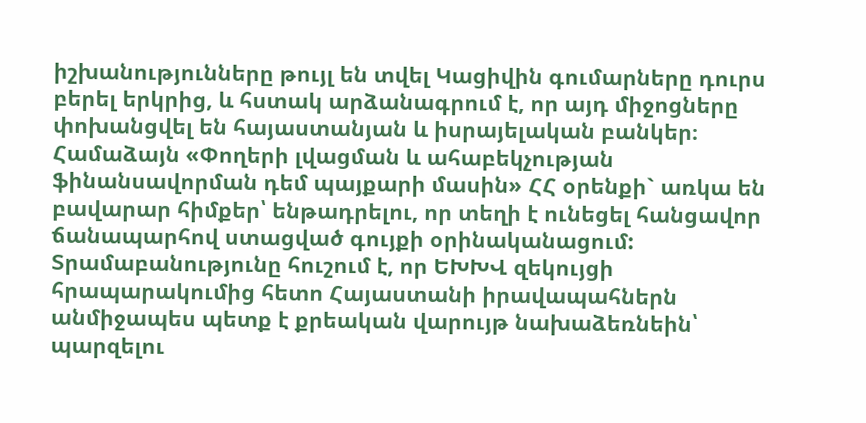իշխանությունները թույլ են տվել Կացիվին գումարները դուրս բերել երկրից, և հստակ արձանագրում է, որ այդ միջոցները փոխանցվել են հայաստանյան և իսրայելական բանկեր։
Համաձայն «Փողերի լվացման և ահաբեկչության ֆինանսավորման դեմ պայքարի մասին» ՀՀ օրենքի` առկա են բավարար հիմքեր՝ ենթադրելու, որ տեղի է ունեցել հանցավոր ճանապարհով ստացված գույքի օրինականացում: Տրամաբանությունը հուշում է, որ ԵԽԽՎ զեկույցի հրապարակումից հետո Հայաստանի իրավապահներն անմիջապես պետք է քրեական վարույթ նախաձեռնեին՝ պարզելու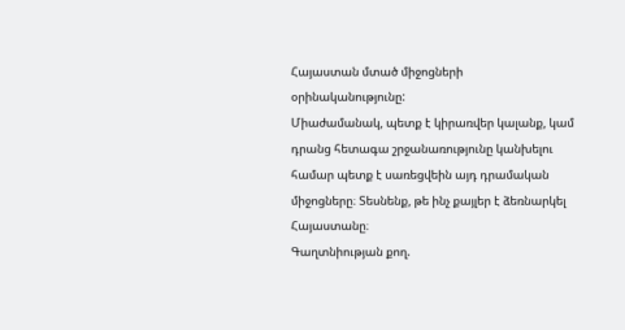Հայաստան մտած միջոցների օրինականությունը:
Միաժամանակ, պետք է կիրառվեր կալանք, կամ դրանց հետագա շրջանառությունը կանխելու համար պետք է սառեցվեին այդ դրամական միջոցները։ Տեսնենք, թե ինչ քայլեր է ձեռնարկել Հայաստանը։
Գաղտնիության քող.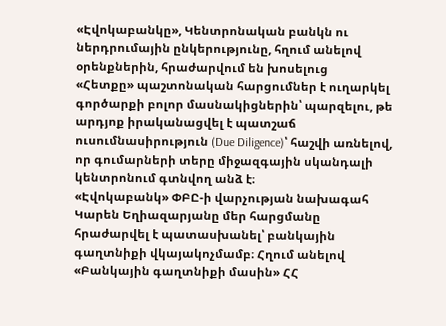«Էվոկաբանկը», Կենտրոնական բանկն ու ներդրումային ընկերությունը, հղում անելով օրենքներին, հրաժարվում են խոսելուց
«Հետքը» պաշտոնական հարցումներ է ուղարկել գործարքի բոլոր մասնակիցներին՝ պարզելու, թե արդյոք իրականացվել է պատշաճ ուսումնասիրություն (Due Diligence)՝ հաշվի առնելով, որ գումարների տերը միջազգային սկանդալի կենտրոնում գտնվող անձ է։
«Էվոկաբանկ» ՓԲԸ-ի վարչության նախագահ Կարեն Եղիազարյանը մեր հարցմանը հրաժարվել է պատասխանել՝ բանկային գաղտնիքի վկայակոչմամբ։ Հղում անելով «Բանկային գաղտնիքի մասին» ՀՀ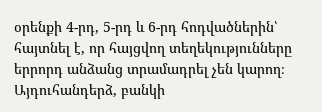օրենքի 4-րդ, 5-րդ և 6-րդ հոդվածներին՝ հայտնել է, որ հայցվող տեղեկությունները երրորդ անձանց տրամադրել չեն կարող։ Այդուհանդերձ, բանկի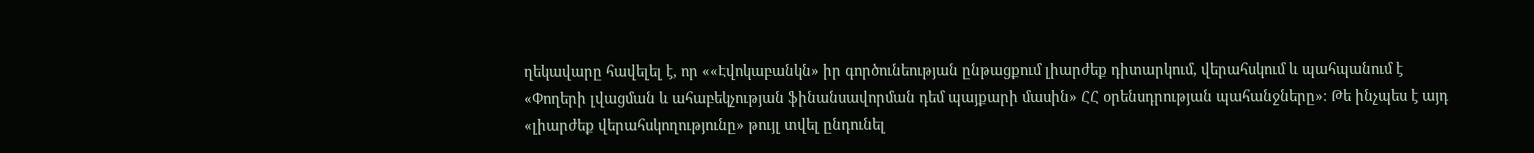ղեկավարը հավելել է, որ ««Էվոկաբանկն» իր գործունեության ընթացքում լիարժեք դիտարկում, վերահսկում և պահպանում է «Փողերի լվացման և ահաբեկչության ֆինանսավորման դեմ պայքարի մասին» ՀՀ օրենսդրության պահանջները»։ Թե ինչպես է այդ «լիարժեք վերահսկողությունը» թույլ տվել ընդունել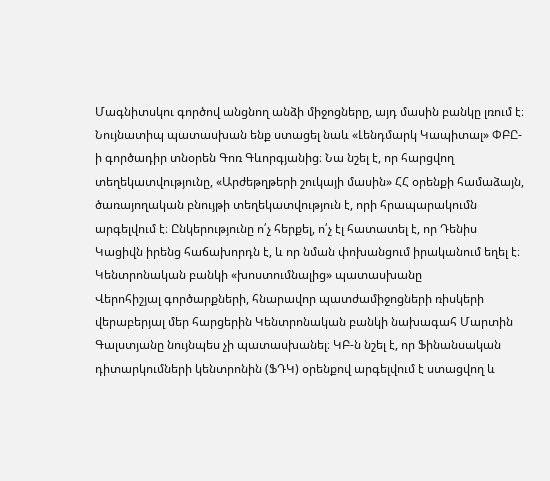Մագնիտսկու գործով անցնող անձի միջոցները, այդ մասին բանկը լռում է։
Նույնատիպ պատասխան ենք ստացել նաև «Լենդմարկ Կապիտալ» ՓԲԸ-ի գործադիր տնօրեն Գոռ Գևորգյանից։ Նա նշել է, որ հարցվող տեղեկատվությունը, «Արժեթղթերի շուկայի մասին» ՀՀ օրենքի համաձայն, ծառայողական բնույթի տեղեկատվություն է, որի հրապարակումն արգելվում է։ Ընկերությունը ո՛չ հերքել, ո՛չ էլ հատատել է, որ Դենիս Կացիվն իրենց հաճախորդն է, և որ նման փոխանցում իրականում եղել է։
Կենտրոնական բանկի «խոստումնալից» պատասխանը
Վերոհիշյալ գործարքների, հնարավոր պատժամիջոցների ռիսկերի վերաբերյալ մեր հարցերին Կենտրոնական բանկի նախագահ Մարտին Գալստյանը նույնպես չի պատասխանել։ ԿԲ-ն նշել է, որ Ֆինանսական դիտարկումների կենտրոնին (ՖԴԿ) օրենքով արգելվում է ստացվող և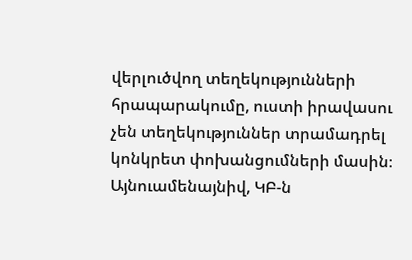վերլուծվող տեղեկությունների հրապարակումը, ուստի իրավասու չեն տեղեկություններ տրամադրել կոնկրետ փոխանցումների մասին։
Այնուամենայնիվ, ԿԲ-ն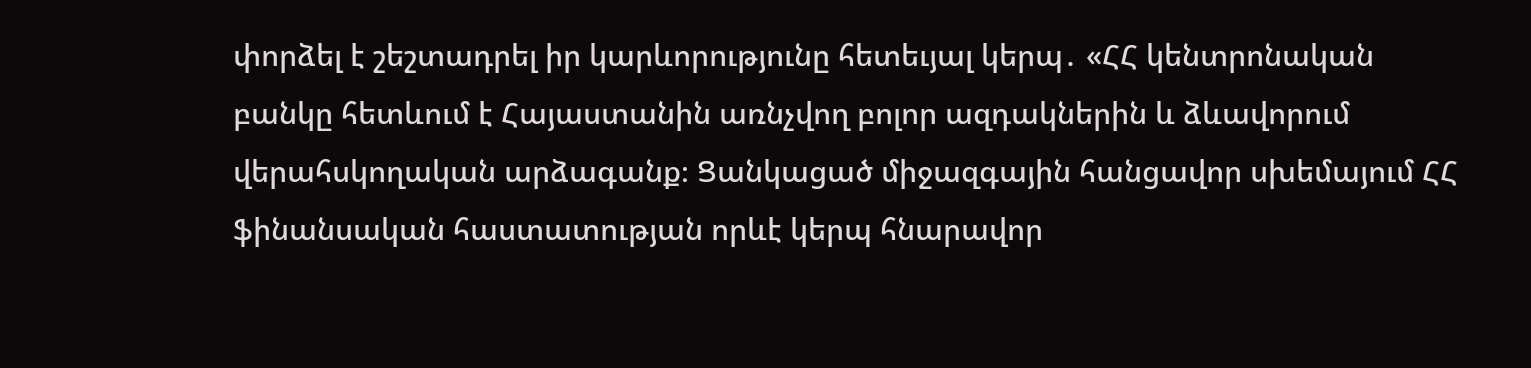փորձել է շեշտադրել իր կարևորությունը հետեւյալ կերպ․ «ՀՀ կենտրոնական բանկը հետևում է Հայաստանին առնչվող բոլոր ազդակներին և ձևավորում վերահսկողական արձագանք։ Ցանկացած միջազգային հանցավոր սխեմայում ՀՀ ֆինանսական հաստատության որևէ կերպ հնարավոր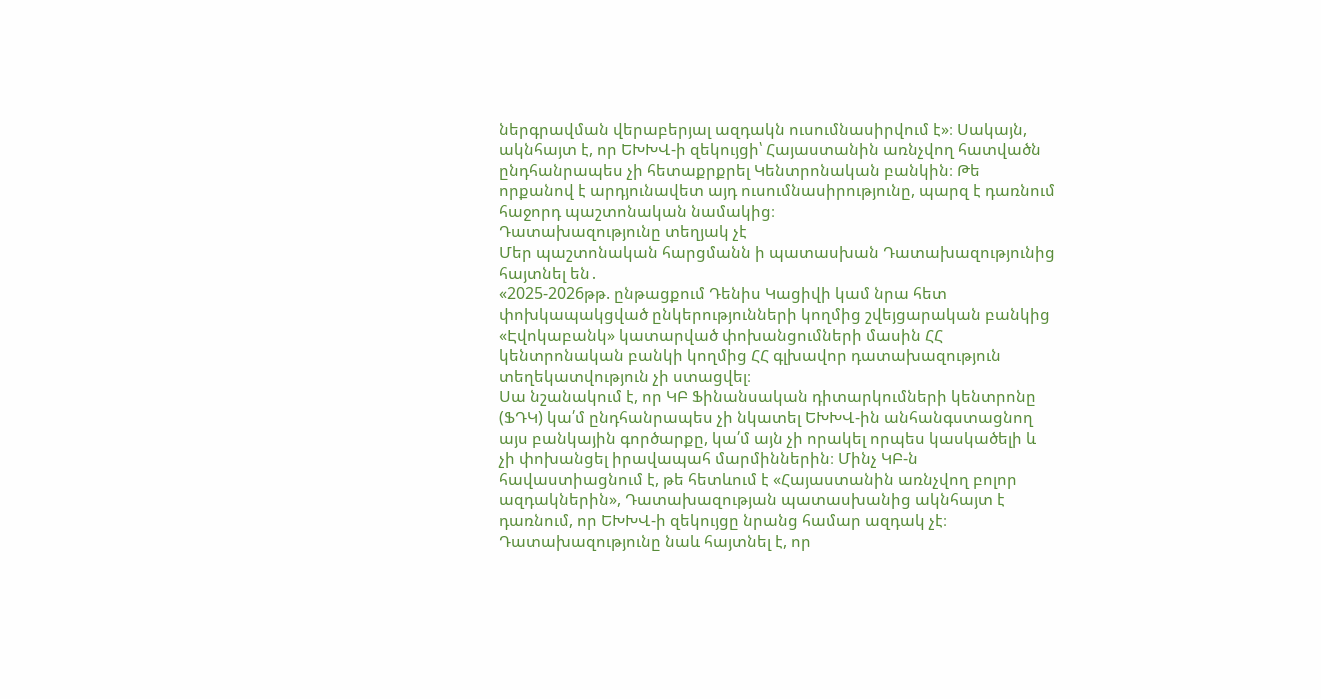ներգրավման վերաբերյալ ազդակն ուսումնասիրվում է»։ Սակայն, ակնհայտ է, որ ԵԽԽՎ-ի զեկույցի՝ Հայաստանին առնչվող հատվածն ընդհանրապես չի հետաքրքրել Կենտրոնական բանկին։ Թե որքանով է արդյունավետ այդ ուսումնասիրությունը, պարզ է դառնում հաջորդ պաշտոնական նամակից։
Դատախազությունը տեղյակ չէ
Մեր պաշտոնական հարցմանն ի պատասխան Դատախազությունից հայտնել են․
«2025-2026թթ. ընթացքում Դենիս Կացիվի կամ նրա հետ փոխկապակցված ընկերությունների կողմից շվեյցարական բանկից «Էվոկաբանկ» կատարված փոխանցումների մասին ՀՀ կենտրոնական բանկի կողմից ՀՀ գլխավոր դատախազություն տեղեկատվություն չի ստացվել։
Սա նշանակում է, որ ԿԲ Ֆինանսական դիտարկումների կենտրոնը (ՖԴԿ) կա՛մ ընդհանրապես չի նկատել ԵԽԽՎ-ին անհանգստացնող այս բանկային գործարքը, կա՛մ այն չի որակել որպես կասկածելի և չի փոխանցել իրավապահ մարմիններին։ Մինչ ԿԲ-ն հավաստիացնում է, թե հետևում է «Հայաստանին առնչվող բոլոր ազդակներին», Դատախազության պատասխանից ակնհայտ է դառնում, որ ԵԽԽՎ-ի զեկույցը նրանց համար ազդակ չէ։
Դատախազությունը նաև հայտնել է, որ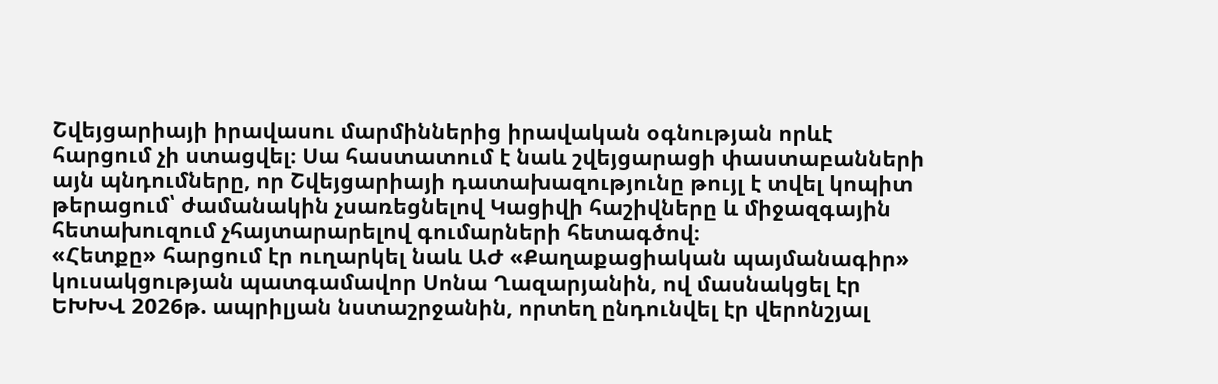Շվեյցարիայի իրավասու մարմիններից իրավական օգնության որևէ հարցում չի ստացվել։ Սա հաստատում է նաև շվեյցարացի փաստաբանների այն պնդումները, որ Շվեյցարիայի դատախազությունը թույլ է տվել կոպիտ թերացում՝ ժամանակին չսառեցնելով Կացիվի հաշիվները և միջազգային հետախուզում չհայտարարելով գումարների հետագծով։
«Հետքը» հարցում էր ուղարկել նաև ԱԺ «Քաղաքացիական պայմանագիր» կուսակցության պատգամավոր Սոնա Ղազարյանին, ով մասնակցել էր ԵԽԽՎ 2026թ. ապրիլյան նստաշրջանին, որտեղ ընդունվել էր վերոնշյալ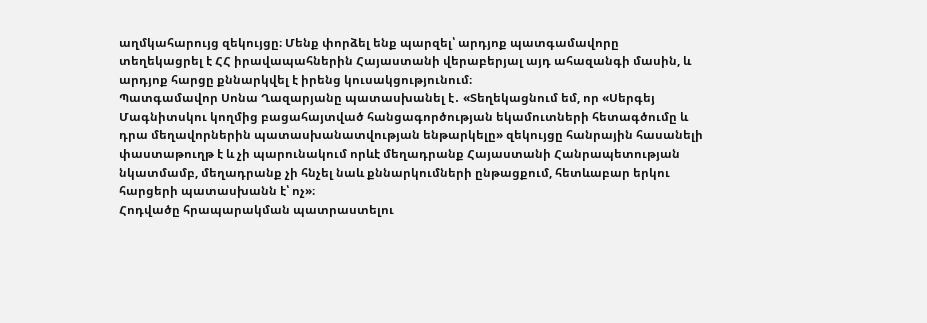աղմկահարույց զեկույցը։ Մենք փորձել ենք պարզել՝ արդյոք պատգամավորը տեղեկացրել է ՀՀ իրավապահներին Հայաստանի վերաբերյալ այդ ահազանգի մասին, և արդյոք հարցը քննարկվել է իրենց կուսակցությունում։
Պատգամավոր Սոնա Ղազարյանը պատասխանել է․ «Տեղեկացնում եմ, որ «Սերգեյ Մագնիտսկու կողմից բացահայտված հանցագործության եկամուտների հետագծումը և դրա մեղավորներին պատասխանատվության ենթարկելը» զեկույցը հանրային հասանելի փաստաթուղթ է և չի պարունակում որևէ մեղադրանք Հայաստանի Հանրապետության նկատմամբ, մեղադրանք չի հնչել նաև քննարկումների ընթացքում, հետևաբար երկու հարցերի պատասխանն է՝ ոչ»։
Հոդվածը հրապարակման պատրաստելու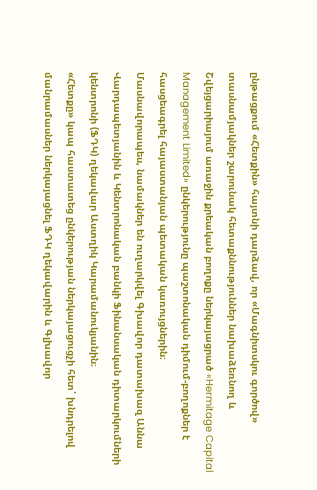ընթացքում «Հետքին» հայտնի դարձավ, որ «Մագնիտսկու գործով» տասնամյակներ շարունակ հետաքննություններ նախաձեռնող և Շվեյցարիայում առաջին քրեական բողոքը ներկայացրած «Hermitage Capital Management Limited» ընկերությունը պաշտոնական դիմում-բողոքներ է հասցեագրել հայաստանյան պետական կառույցներին։
Մասնավորապես, նամակներ են ուղարկվել Գխավոր դատախազ Աննա Վարդապետյանին և Կենտրոնական բանկի Ֆինանսական դիտարկումների կենտրոնի (ՖԴԿ) ղեկավար Աստղիկ Կարամանուկյանին։
«Հետքը» կապ հաստատեց ընկերության ներկայացուցչի հետ՝ խնդրելով մանրամասներ ներկայացնել ՖԴԿ ղեկավարին և Գլխավոր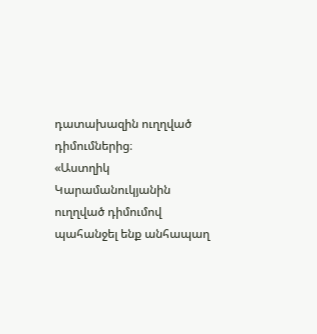դատախազին ուղղված դիմումներից։
«Աստղիկ Կարամանուկյանին ուղղված դիմումով պահանջել ենք անհապաղ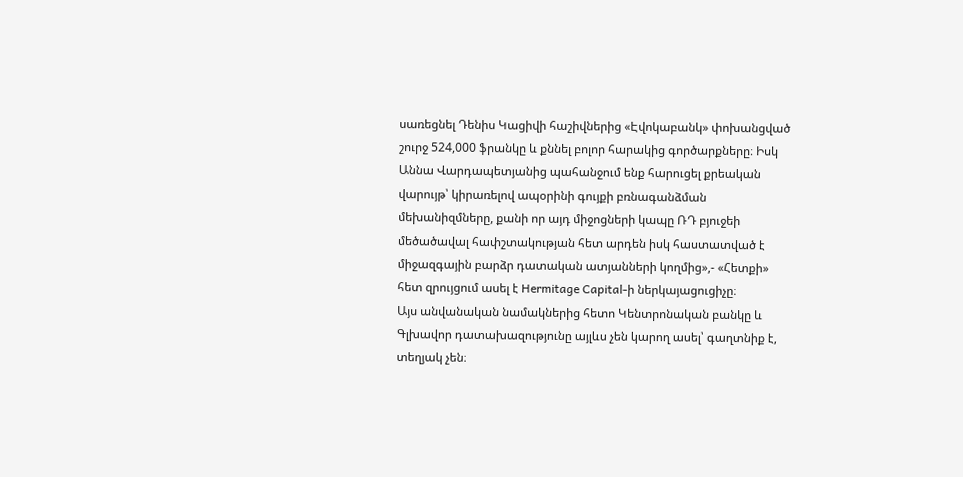սառեցնել Դենիս Կացիվի հաշիվներից «Էվոկաբանկ» փոխանցված շուրջ 524,000 ֆրանկը և քննել բոլոր հարակից գործարքները։ Իսկ Աննա Վարդապետյանից պահանջում ենք հարուցել քրեական վարույթ՝ կիրառելով ապօրինի գույքի բռնագանձման մեխանիզմները, քանի որ այդ միջոցների կապը ՌԴ բյուջեի մեծածավալ հափշտակության հետ արդեն իսկ հաստատված է միջազգային բարձր դատական ատյանների կողմից»,- «Հետքի» հետ զրույցում ասել է Hermitage Capital-ի ներկայացուցիչը։
Այս անվանական նամակներից հետո Կենտրոնական բանկը և Գլխավոր դատախազությունը այլևս չեն կարող ասել՝ գաղտնիք է, տեղյակ չեն։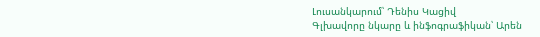Լուսանկարում՝ Դենիս Կացիվ
Գլխավորը նկարը և ինֆոգրաֆիկան՝ Արեն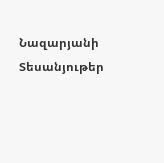Նազարյանի
Տեսանյութեր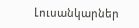Լուսանկարներ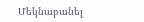Մեկնաբանել